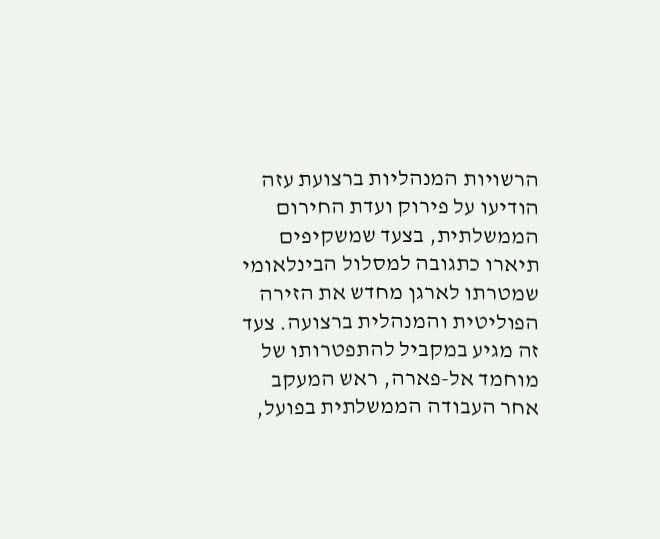הרשויות המנהליות ברצועת עזה הודיעו על פירוק ועדת החירום הממשלתית, בצעד שמשקיפים תיארו כתגובה למסלול הבינלאומי שמטרתו לארגן מחדש את הזירה הפוליטית והמנהלית ברצועה. צעד זה מגיע במקביל להתפטרותו של מוחמד אל-פארה, ראש המעקב אחר העבודה הממשלתית בפועל,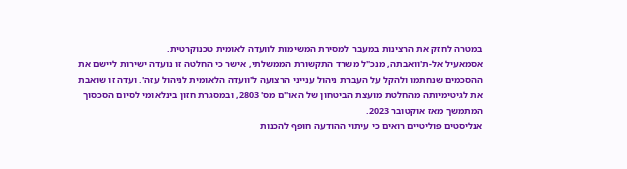במטרה לחזק את הרצינות במעבר למסירת המשימות לוועדה לאומית טכנוקרטית.
אסמאעיל אל-ת'וואבתה, מנכ"ל משרד התקשורת הממשלתי, אישר כי החלטה זו נועדה ישירות ליישם את ההסכמים שנחתמו ולהקל על העברת ניהול ענייני הרצועה ל'וועדה הלאומית לניהול עזה'. ועדה זו שואבת את לגיטימיותה מהחלטת מועצת הביטחון של האו"ם מס' 2803, ובמסגרת חזון בינלאומי לסיום הסכסוך המתמשך מאז אוקטובר 2023.
אנליסטים פוליטיים רואים כי עיתוי ההודעה חופף להכנות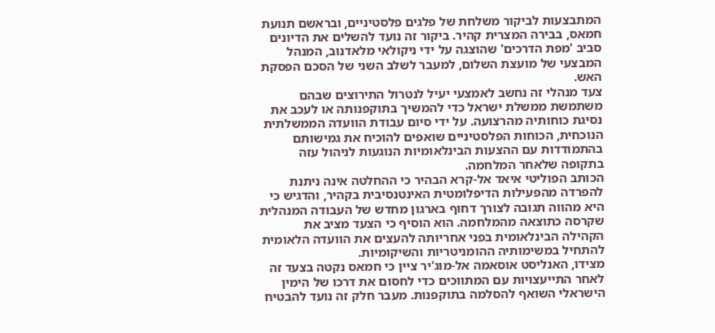המתבצעות לביקור משלחת של פלגים פלסטיניים, ובראשם תנועת חמאס, בבירה המצרית קהיר. ביקור זה נועד להשלים את הדיונים סביב 'מפת הדרכים' שהוצגה על ידי ניקולאי מלאדנוב, המנהל המבצעי של מועצת השלום, למעבר לשלב השני של הסכם הפסקת האש.
צעד מנהלי זה נחשב לאמצעי יעיל לנטרול התירוצים שבהם משתמשת ממשלת ישראל כדי להמשיך בתוקפנותה או לעכב את נסיגת כוחותיה מהרצועה. על ידי סיום עבודת הוועדה הממשלתית הנוכחית, הכוחות הפלסטיניים שואפים להוכיח את גמישותם בהתמודדות עם ההצעות הבינלאומיות הנוגעות לניהול עזה בתקופה שלאחר המלחמה.
הכותב הפוליטי איאד אל-קרא הבהיר כי ההחלטה אינה ניתנת להפרדה מהפעילות הדיפלומטית האינטנסיבית בקהיר, והדגיש כי היא מהווה תגובה לצורך דחוף בארגון מחדש של העבודה המנהלית שקרסה כתוצאה מהמלחמה. הוא הוסיף כי הצעד מציב את הקהילה הבינלאומית בפני אחריותה להעצים את הוועדה הלאומית להתחיל במשימותיה ההומניטריות והשיקומיות.
מצידו, האנליסט אוסאמה אל-מוג'יר ציין כי חמאס נקטה בצעד זה לאחר התייעצויות עם המתווכים כדי לחסום את דרכו של הימין הישראלי השואף להסלמה בתוקפנות. מעבר חלק זה נועד להבטיח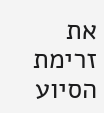את זרימת הסיוע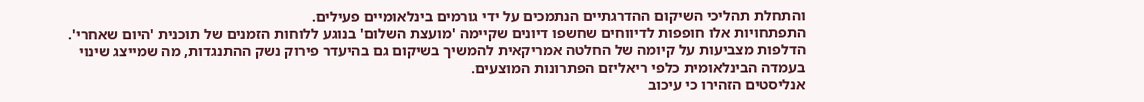והתחלת תהליכי השיקום ההדרגתיים הנתמכים על ידי גורמים בינלאומיים פעילים.
התפתחויות אלו חופפות לדיווחים שחשפו דיונים שקיימה 'מועצת השלום' בנוגע ללוחות הזמנים של תוכנית 'היום שאחרי'. הדלפות מצביעות על קיומה של החלטה אמריקאית להמשיך בשיקום גם בהיעדר פירוק נשק ההתנגדות, מה שמייצג שינוי בעמדה הבינלאומית כלפי ריאליזם הפתרונות המוצעים.
אנליסטים הזהירו כי עיכוב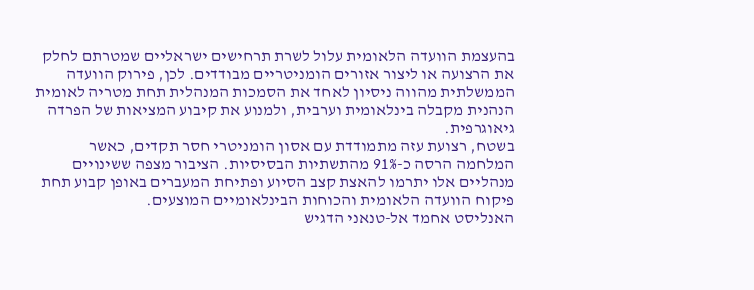בהעצמת הוועדה הלאומית עלול לשרת תרחישים ישראליים שמטרתם לחלק את הרצועה או ליצור אזורים הומניטריים מבודדים. לכן, פירוק הוועדה הממשלתית מהווה ניסיון לאחד את הסמכות המנהלית תחת מטריה לאומית הנהנית מקבלה בינלאומית וערבית, ולמנוע את קיבוע המציאות של הפרדה גיאוגרפית.
בשטח, רצועת עזה מתמודדת עם אסון הומניטרי חסר תקדים, כאשר המלחמה הרסה כ-91% מהתשתיות הבסיסיות. הציבור מצפה ששינויים מנהליים אלו יתרמו להאצת קצב הסיוע ופתיחת המעברים באופן קבוע תחת פיקוח הוועדה הלאומית והכוחות הבינלאומיים המוצעים.
האנליסט אחמד אל-טנאני הדגיש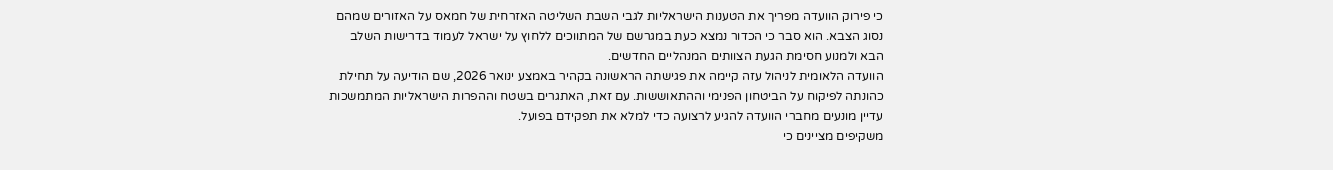כי פירוק הוועדה מפריך את הטענות הישראליות לגבי השבת השליטה האזרחית של חמאס על האזורים שמהם נסוג הצבא. הוא סבר כי הכדור נמצא כעת במגרשם של המתווכים ללחוץ על ישראל לעמוד בדרישות השלב הבא ולמנוע חסימת הגעת הצוותים המנהליים החדשים.
הוועדה הלאומית לניהול עזה קיימה את פגישתה הראשונה בקהיר באמצע ינואר 2026, שם הודיעה על תחילת כהונתה לפיקוח על הביטחון הפנימי וההתאוששות. עם זאת, האתגרים בשטח וההפרות הישראליות המתמשכות עדיין מונעים מחברי הוועדה להגיע לרצועה כדי למלא את תפקידם בפועל.
משקיפים מציינים כי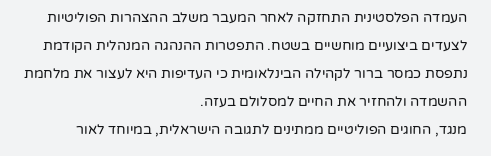העמדה הפלסטינית התחזקה לאחר המעבר משלב ההצהרות הפוליטיות לצעדים ביצועיים מוחשיים בשטח. התפטרות ההנהגה המנהלית הקודמת נתפסת כמסר ברור לקהילה הבינלאומית כי העדיפות היא לעצור את מלחמת ההשמדה ולהחזיר את החיים למסלולם בעזה.
מנגד, החוגים הפוליטיים ממתינים לתגובה הישראלית, במיוחד לאור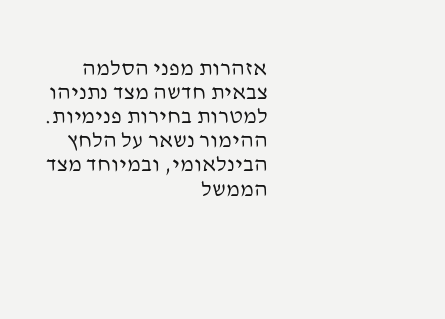אזהרות מפני הסלמה צבאית חדשה מצד נתניהו למטרות בחירות פנימיות. ההימור נשאר על הלחץ הבינלאומי, ובמיוחד מצד הממשל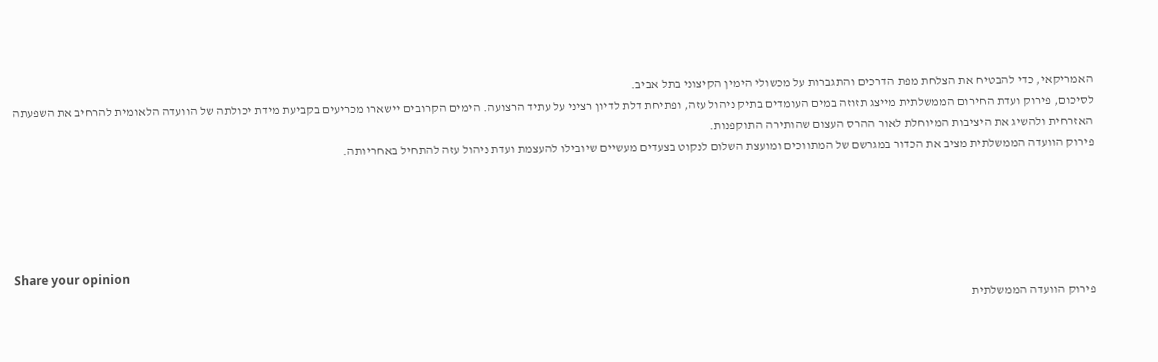האמריקאי, כדי להבטיח את הצלחת מפת הדרכים והתגברות על מכשולי הימין הקיצוני בתל אביב.
לסיכום, פירוק ועדת החירום הממשלתית מייצג תזוזה במים העומדים בתיק ניהול עזה, ופתיחת דלת לדיון רציני על עתיד הרצועה. הימים הקרובים יישארו מכריעים בקביעת מידת יכולתה של הוועדה הלאומית להרחיב את השפעתה האזרחית ולהשיג את היציבות המיוחלת לאור ההרס העצום שהותירה התוקפנות.
פירוק הוועדה הממשלתית מציב את הכדור במגרשם של המתווכים ומועצת השלום לנקוט בצעדים מעשיים שיובילו להעצמת ועדת ניהול עזה להתחיל באחריותה.





Share your opinion
פירוק הוועדה הממשלתית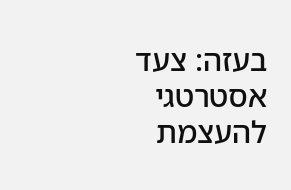בעזה: צעד אסטרטגי להעצמת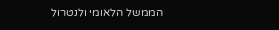הממשל הלאומי ולנטרול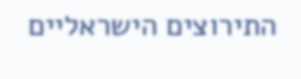התירוצים הישראליים